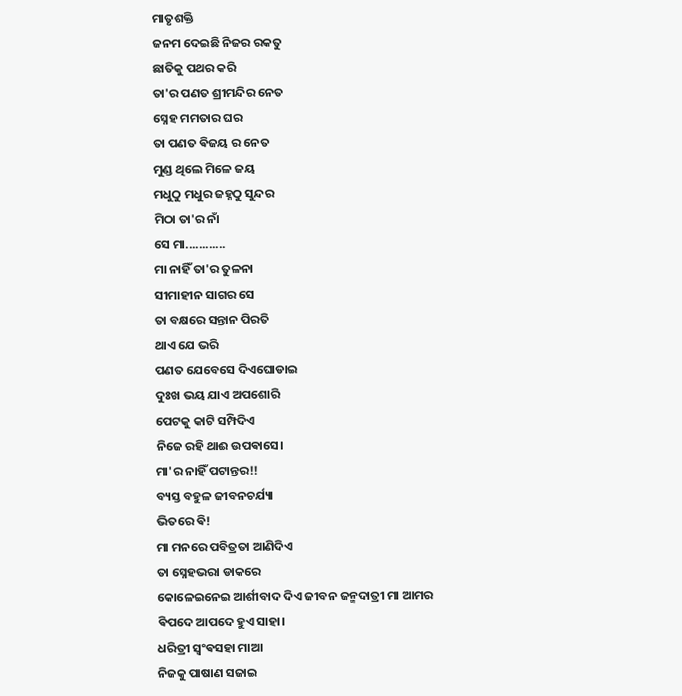ମାତୃଶକ୍ତି
ଜନମ ଦେଇଛି ନିଜର ରକତୁ
ଛାତିକୁ ପଥର କରି
ତା'ର ପଣତ ଶ୍ରୀମନ୍ଦିର ନେତ
ସ୍ନେହ ମମତାର ଘର
ତା ପଣତ ଵିଜୟ ର ନେତ
ମୁଣ୍ଡ ଥିଲେ ମିଳେ ଜୟ
ମଧୁଠୁ ମଧୁର ଜହ୍ନଠୁ ସୁନ୍ଦର
ମିଠା ତା'ର ନାଁ
ସେ ମା............
ମା ନାହିଁ ତା'ର ତୁଳନା
ସୀମାହୀନ ସାଗର ସେ
ତା ବକ୍ଷରେ ସନ୍ତାନ ପିରତି
ଥାଏ ଯେ ଭରି
ପଣତ ଯେବେସେ ଦିଏଘୋଡାଇ
ଦୁଃଖ ଭୟ ଯାଏ ଅପଶୋରି
ପେଟକୁ କାଟି ସମ୍ପିଦିଏ
ନିଜେ ରହି ଥାଈ ଉପଵାସେ।
ମା'ର ନାହିଁ ପଟାନ୍ତର!!
ବ୍ୟସ୍ତ ବହୁଳ ଜୀବନଚର୍ଯ୍ୟା
ଭିତରେ ଵି!
ମା ମନରେ ପବିତ୍ରତା ଆଣିଦିଏ
ତା ସ୍ନେହଭରା ଡାକରେ
କୋଳେଇନେଇ ଆର୍ଶୀବାଦ ଦିଏ ଜୀବନ ଜନ୍ମଦାତ୍ରୀ ମା ଆମର
ଵିପଦେ ଆପଦେ ହୁଏ ସାହା।
ଧରିତ୍ରୀ ସ୍ବଂଵସହା ମାଆ
ନିଜକୁ ପାଷାଣ ସଜାଇ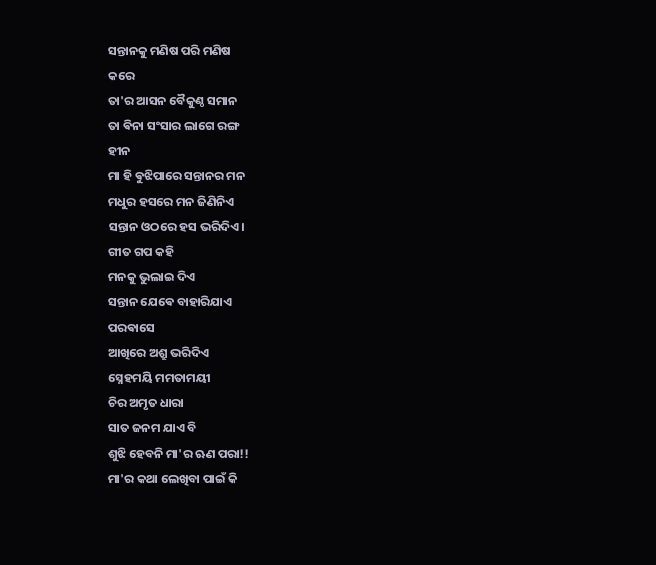ସନ୍ତାନକୁ ମଣିଷ ପରି ମଣିଷ
କରେ
ତା'ର ଆସନ ବୈକୁଣ୍ଠ ସମାନ
ତା ଵିନା ସଂସାର ଲାଗେ ରଙ୍ଗ
ହୀନ
ମା ହି ଵୁଝିପାରେ ସନ୍ତାନର ମନ
ମଧୁର ହସରେ ମନ ଜିଣିନିଏ
ସନ୍ତାନ ଓଠରେ ହସ ଭରିଦିଏ।
ଗୀତ ଗପ କହି
ମନକୁ ଭୁଲାଇ ଦିଏ
ସନ୍ତାନ ଯେଵେ ବାହାରିଯାଏ
ପରଵାସେ
ଆଖିରେ ଅଶ୍ରୁ ଭରିଦିଏ
ସ୍ନେହମୟି ମମତାମୟୀ
ଚିର ଅମୃତ ଧାରା
ସାତ ଜନମ ଯାଏ ବି
ଶୁଝି ହେବନି ମା'ର ଋଣ ପରା!!
ମା'ର କଥା ଲେଖିବା ପାଇଁ କି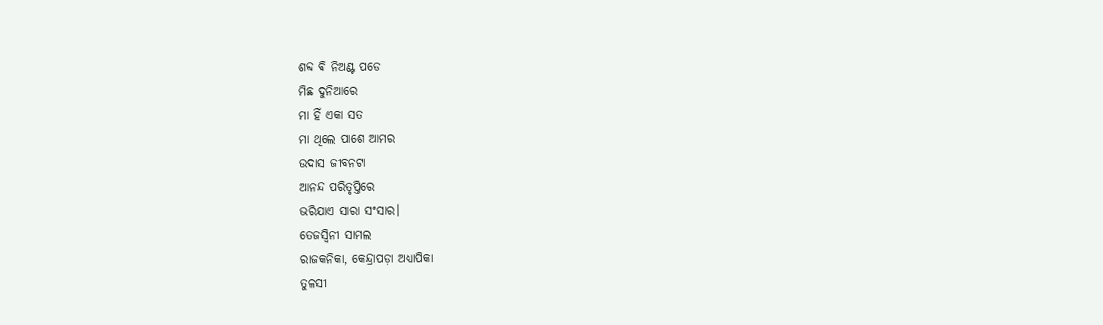ଶବ୍ଦ ଵି ନିଅଣ୍ଟ ପଡେ
ମିଛ ଦୁନିଆରେ
ମା ହିଁ ଏକା ସତ
ମା ଥିଲେ ପାଶେ ଆମର
ଉଦାସ ଜୀବନଟା
ଆନନ୍ଦ ପରିତୃପ୍ତିରେ
ଭରିଯାଏ ସାରା ସଂସାର।
ତେଜସ୍ଵିନୀ ସାମଲ
ରାଜକନିକା, କେନ୍ଦ୍ରାପଡ଼ା ଅଧ୍ୟାପିକା
ତୁଳସୀ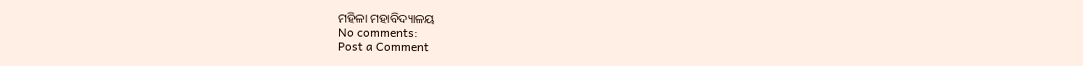ମହିଳା ମହାବିଦ୍ୟାଳୟ
No comments:
Post a Comment